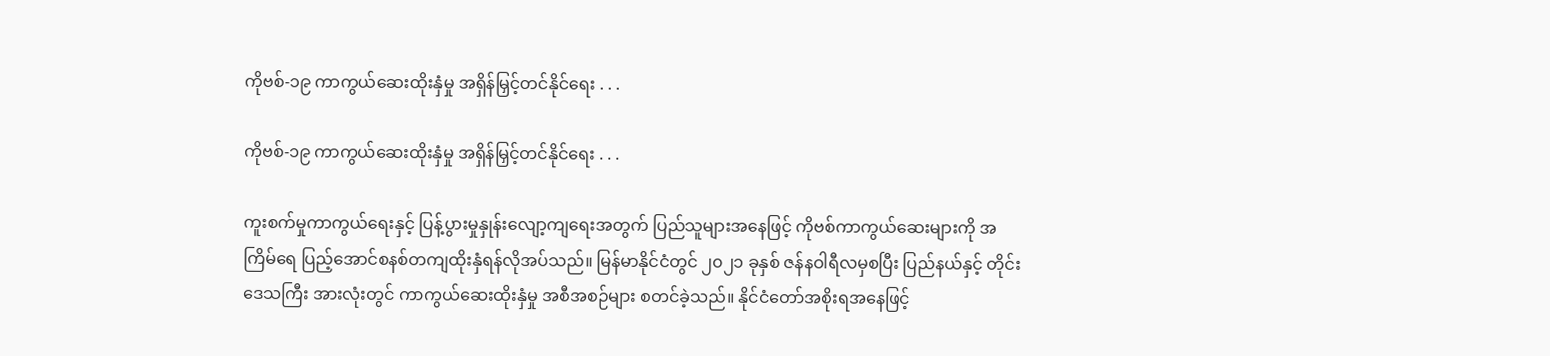ကိုဗစ်-၁၉ ကာကွယ်ဆေးထိုးနှံမှု အရှိန်မြှင့်တင်နိုင်ရေး . . .

ကိုဗစ်-၁၉ ကာကွယ်ဆေးထိုးနှံမှု အရှိန်မြှင့်တင်နိုင်ရေး . . .

ကူးစက်မှုကာကွယ်ရေးနှင့် ပြန့်ပွားမှုနှုန်းလျော့ကျရေးအတွက် ပြည်သူများအနေဖြင့် ကိုဗစ်ကာကွယ်ဆေးများကို အကြိမ်ရေ ပြည့်အောင်စနစ်တကျထိုးနှံရန်လိုအပ်သည်။ မြန်မာနိုင်ငံတွင် ၂၀၂၁ ခုနှစ် ဇန်နဝါရီလမှစပြီး ပြည်နယ်နှင့် တိုင်းဒေသကြီး အားလုံးတွင် ကာကွယ်ဆေးထိုးနှံမှု အစီအစဉ်များ စတင်ခဲ့သည်။ နိုင်ငံတော်အစိုးရအနေဖြင့်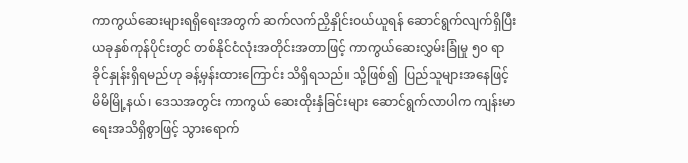ကာကွယ်ဆေးများရရှိရေးအတွက် ဆက်လက်ညှိနှိုင်းဝယ်ယူရန် ဆောင်ရွက်လျက်ရှိပြီး   ယခုနှစ်ကုန်ပိုင်းတွင် တစ်နိုင်ငံလုံးအတိုင်းအတာဖြင့် ကာကွယ်ဆေးလွှမ်းခြုံမှု ၅၀ ရာခိုင်နှုန်းရှိရမည်ဟု ခန့်မှန်းထားကြောင်း သိရှိရသည်။ သို့ဖြစ်၍  ပြည်သူများအနေဖြင့် မိမိမြို့နယ်၊ ဒေသအတွင်း ကာကွယ် ဆေးထိုးနှံခြင်းများ ဆောင်ရွက်လာပါက ကျန်းမာရေးအသိရှိစွာဖြင့် သွားရောက်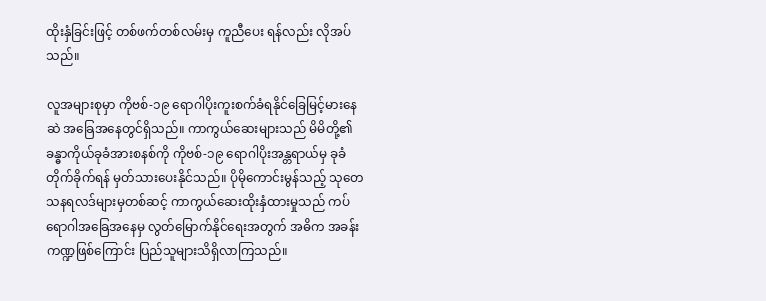ထိုးနှံခြင်းဖြင့် တစ်ဖက်တစ်လမ်းမှ ကူညီပေး ရန်လည်း လိုအပ်သည်။

လူအများစုမှာ ကိုဗစ်-၁၉ ရောဂါပိုးကူးစက်ခံရနိုင်ခြေမြင့်မားနေဆဲ အခြေအနေတွင်ရှိသည်။ ကာကွယ်ဆေးများသည် မိမိတို့၏ ခန္ဓာကိုယ်ခုခံအားစနစ်ကို ကိုဗစ်-၁၉ ရောဂါပိုးအန္တရာယ်မှ ခုခံတိုက်ခိုက်ရန် မှတ်သားပေးနိုင်သည်။ ပိုမိုကောင်းမွန်သည့် သုတေသနရလဒ်များမှတစ်ဆင့် ကာကွယ်ဆေးထိုးနှံထားမှုသည် ကပ်ရောဂါအခြေအနေမှ လွတ်မြောက်နိုင်ရေးအတွက် အဓိက အခန်းကဏ္ဍဖြစ်ကြောင်း ပြည်သူများသိရှိလာကြသည်။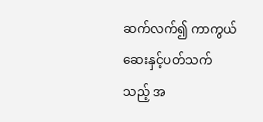ဆက်လက်၍ ကာကွယ်ဆေးနှင့်ပတ်သက်သည့် အ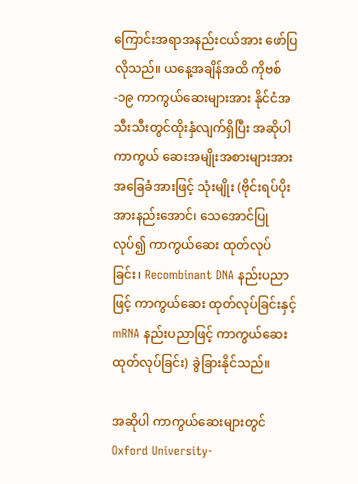ကြောင်းအရာအနည်းငယ်အား ဖော်ပြလိုသည်။ ယနေ့အချိန်အထိ ကိုဗစ်-၁၉ ကာကွယ်ဆေးများအား နိုင်ငံအသီးသီးတွင်ထိုးနှံလျက်ရှိပြီး အဆိုပါကာကွယ် ဆေးအမျိုးအစားများအား အခြေခံအားဖြင့် သုံးမျိုး (ဗိုင်းရပ်ပိုးအားနည်းအောင်၊ သေအောင်ပြုလုပ်၍ ကာကွယ်ဆေး ထုတ်လုပ်ခြင်း၊ Recombinant DNA နည်းပညာဖြင့် ကာကွယ်ဆေး ထုတ်လုပ်ခြင်းနှင့် mRNA နည်းပညာဖြင့် ကာကွယ်ဆေးထုတ်လုပ်ခြင်း) ခွဲခြားနိုင်သည်။

အဆိုပါ ကာကွယ်ဆေးများတွင် Oxford University-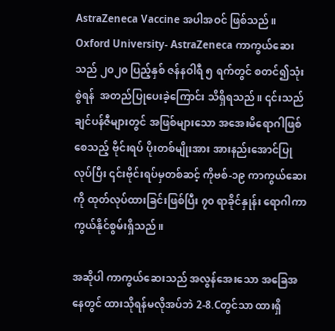AstraZeneca Vaccine အပါအဝင် ဖြစ်သည်။ Oxford University- AstraZeneca ကာကွယ်ဆေးသည် ၂၀၂၀ ပြည့်နှစ် ဇန်နဝါရီ ၅ ရက်တွင် စတင်၍သုံးစွဲရန်  အတည်ပြုပေးခဲ့ကြောင်း သိရှိရသည်။ ၎င်းသည် ချင်ပန်ဇီများတွင် အဖြစ်များသော အအေးမိရောဂါဖြစ်စေသည့် ဗိုင်းရပ် ပိုးတစ်မျိုးအား အားနည်းအောင်ပြုလုပ်ပြီး ၎င်းဗိုင်းရပ်မှတစ်ဆင့် ကိုဗစ်-၁၉ ကာကွယ်ဆေးကို ထုတ်လုပ်ထားခြင်းဖြစ်ပြီး ၇၀ ရာခိုင်နှုန်း ရောဂါကာကွယ်နိုင်စွမ်းရှိသည်။

အဆိုပါ ကာကွယ်ဆေးသည် အလွန်အေးသော အခြေအနေတွင် ထားသိုရန်မလိုအပ်ဘဲ 2-8.Cတွင်သာ ထားရှိ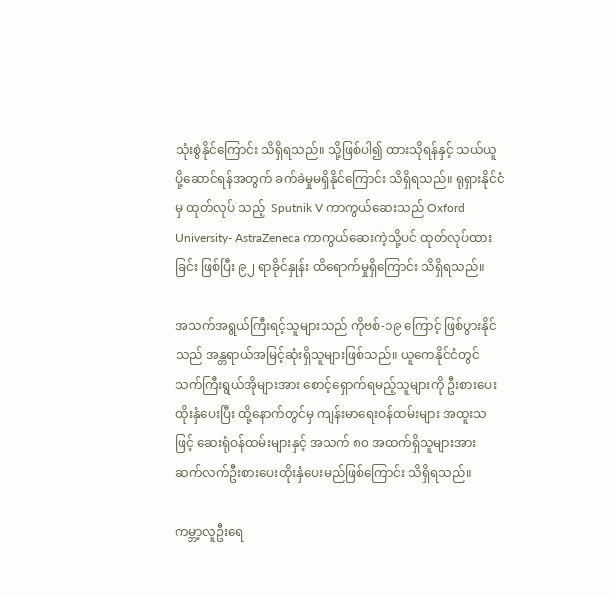သုံးစွဲနိုင်ကြောင်း သိရှိရသည်။ သို့ဖြစ်ပါ၍ ထားသိုရန်နှင့် သယ်ယူပို့ဆောင်ရန်အတွက် ခက်ခဲမှုမရှိနိုင်ကြောင်း သိရှိရသည်။ ရုရှားနိုင်ငံမှ ထုတ်လုပ် သည့်  Sputnik V ကာကွယ်ဆေးသည် Oxford University- AstraZeneca ကာကွယ်ဆေးကဲ့သို့ပင် ထုတ်လုပ်ထားခြင်း ဖြစ်ပြီး ၉၂ ရာခိုင်နှုန်း ထိရောက်မှုရှိကြောင်း သိရှိရသည်။

အသက်အရွယ်ကြီးရင့်သူများသည် ကိုဗစ်-၁၉ ကြောင့် ဖြစ်ပွားနိုင်သည် အန္တရာယ်အမြင့်ဆုံးရှိသူများဖြစ်သည်။ ယူကေနိုင်ငံတွင် သက်ကြီးရွယ်အိုများအား စောင့်ရှောက်ရမည့်သူများကို ဦးစားပေးထိုးနှံပေးပြီး ထို့နောက်တွင်မှ ကျန်းမာရေးဝန်ထမ်းများ အထူးသဖြင့် ဆေးရုံဝန်ထမ်းများနှင့် အသက် ၈၀ အထက်ရှိသူများအား ဆက်လက်ဦးစားပေးထိုးနှံပေးမည်ဖြစ်ကြောင်း သိရှိရသည်။

ကမ္ဘာ့လူဦးရေ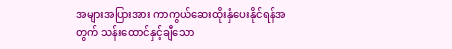အများအပြားအား ကာကွယ်ဆေးထိုးနှံပေးနိုင်ရန်အတွက် သန်းထောင်နှင့်ချီသော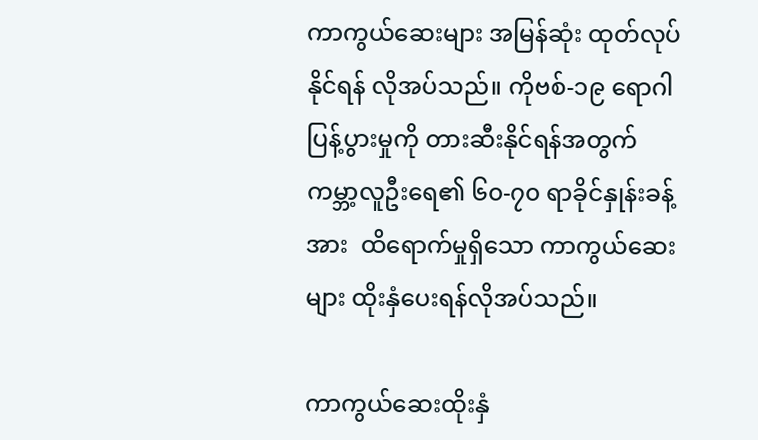ကာကွယ်ဆေးများ အမြန်ဆုံး ထုတ်လုပ်နိုင်ရန် လိုအပ်သည်။ ကိုဗစ်-၁၉ ရောဂါပြန့်ပွားမှုကို တားဆီးနိုင်ရန်အတွက် ကမ္ဘာ့လူဦးရေ၏ ၆၀-၇၀ ရာခိုင်နှုန်းခန့်အား  ထိရောက်မှုရှိသော ကာကွယ်ဆေးများ ထိုးနှံပေးရန်လိုအပ်သည်။

ကာကွယ်ဆေးထိုးနှံ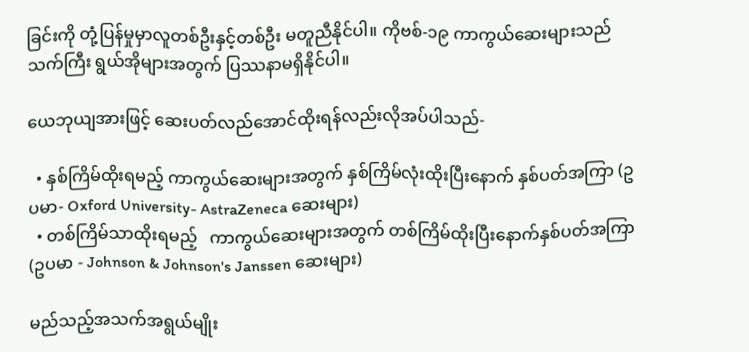ခြင်းကို တုံ့ပြန်မှုမှာလူတစ်ဦးနှင့်တစ်ဦး မတူညီနိုင်ပါ။ ကိုဗစ်-၁၉ ကာကွယ်ဆေးများသည် သက်ကြီး ရွယ်အိုများအတွက် ပြဿနာမရှိနိုင်ပါ။

ယေဘုယျအားဖြင့် ဆေးပတ်လည်အောင်ထိုးရန်လည်းလိုအပ်ပါသည်-

  • နှစ်ကြိမ်ထိုးရမည့် ကာကွယ်ဆေးများအတွက် နှစ်ကြိမ်လုံးထိုးပြီးနောက် နှစ်ပတ်အကြာ (ဥပမာ- Oxford University- AstraZeneca ဆေးများ)
  • တစ်ကြိမ်သာထိုးရမည့်   ကာကွယ်ဆေးများအတွက် တစ်ကြိမ်ထိုးပြီးနောက်နှစ်ပတ်အကြာ (ဥပမာ - Johnson & Johnson's Janssen ဆေးများ)

မည်သည့်အသက်အရွယ်မျိုး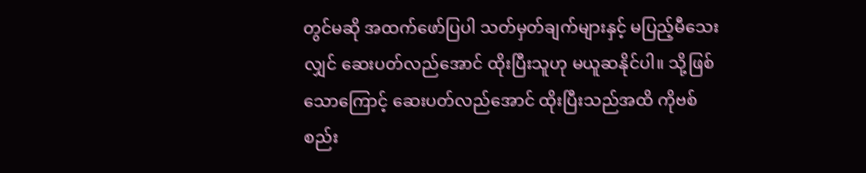တွင်မဆို အထက်ဖော်ပြပါ သတ်မှတ်ချက်များနှင့် မပြည့်မီသေးလျှင် ဆေးပတ်လည်အောင် ထိုးပြီးသူဟု မယူဆနိုင်ပါ။ သို့ဖြစ်သောကြောင့် ဆေးပတ်လည်အောင် ထိုးပြီးသည်အထိ ကိုဗစ်စည်း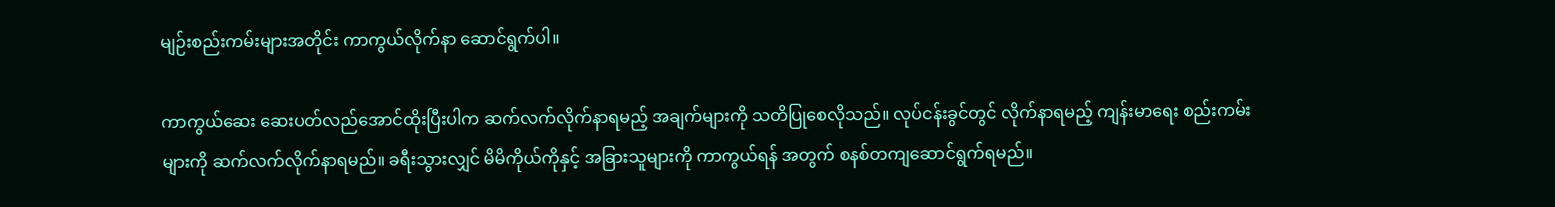မျဉ်းစည်းကမ်းများအတိုင်း ကာကွယ်လိုက်နာ ဆောင်ရွက်ပါ။

ကာကွယ်ဆေး ဆေးပတ်လည်အောင်ထိုးပြီးပါက ဆက်လက်လိုက်နာရမည့် အချက်များကို သတိပြုစေလိုသည်။ လုပ်ငန်းခွင်တွင် လိုက်နာရမည့် ကျန်းမာရေး စည်းကမ်းများကို ဆက်လက်လိုက်နာရမည်။ ခရီးသွားလျှင် မိမိကိုယ်ကိုနှင့် အခြားသူများကို ကာကွယ်ရန် အတွက် စနစ်တကျဆောင်ရွက်ရမည်။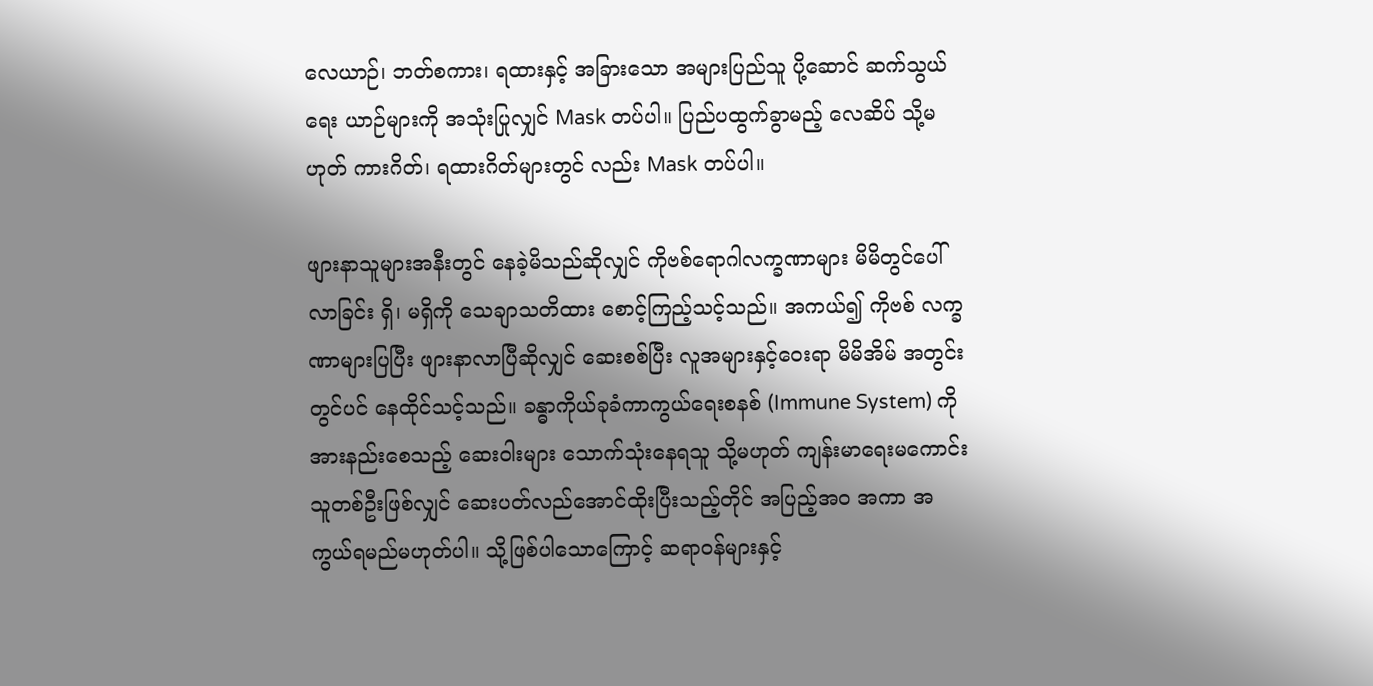လေယာဉ်၊ ဘတ်စကား၊ ရထားနှင့် အခြားသော အများပြည်သူ ပို့ဆောင် ဆက်သွယ်ရေး ယာဉ်များကို အသုံးပြုလျှင် Mask တပ်ပါ။ ပြည်ပထွက်ခွာမည့် လေဆိပ် သို့မဟုတ် ကားဂိတ်၊ ရထားဂိတ်များတွင် လည်း Mask တပ်ပါ။

ဖျားနာသူများအနီးတွင် နေခဲ့မိသည်ဆိုလျှင် ကိုဗစ်ရောဂါလက္ခဏာများ မိမိတွင်ပေါ်လာခြင်း ရှိ၊ မရှိကို သေချာသတိထား စောင့်ကြည့်သင့်သည်။ အကယ်၍ ကိုဗစ် လက္ခဏာများပြပြီး ဖျားနာလာပြီဆိုလျှင် ဆေးစစ်ပြီး လူအများနှင့်ဝေးရာ မိမိအိမ် အတွင်းတွင်ပင် နေထိုင်သင့်သည်။ ခန္ဓာကိုယ်ခုခံကာကွယ်ရေးစနစ် (Immune System) ကို အားနည်းစေသည့် ဆေးဝါးများ သောက်သုံးနေရသူ သို့မဟုတ် ကျန်းမာရေးမကောင်းသူတစ်ဦးဖြစ်လျှင် ဆေးပတ်လည်အောင်ထိုးပြီးသည့်တိုင် အပြည့်အ၀ အကာ အကွယ်ရမည်မဟုတ်ပါ။ သို့ဖြစ်ပါသောကြောင့် ဆရာဝန်များနှင့်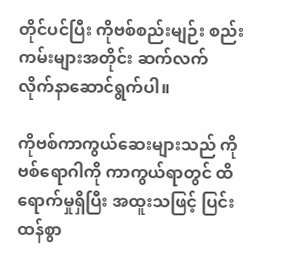တိုင်ပင်ပြီး ကိုဗစ်စည်းမျဉ်း စည်းကမ်းများအတိုင်း ဆက်လက် လိုက်နာဆောင်ရွက်ပါ။

ကိုဗစ်ကာကွယ်ဆေးများသည် ကိုဗစ်ရောဂါကို ကာကွယ်ရာတွင် ထိရောက်မှုရှိပြီး အထူးသဖြင့် ပြင်းထန်စွာ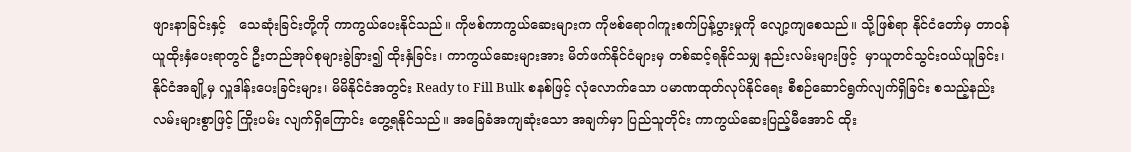ဖျားနာခြင်းနှင့်   သေဆုံးခြင်းတို့ကို ကာကွယ်ပေးနိုင်သည်။ ကိုဗစ်ကာကွယ်ဆေးများက ကိုဗစ်ရောဂါကူးစက်ပြန့်ပွားမှုကို လျော့ကျစေသည်။ သို့ဖြစ်ရာ နိုင်ငံတော်မှ တာဝန်ယူထိုးနှံပေးရာတွင် ဦးတည်အုပ်စုများခွဲခြား၍ ထိုးနှံခြင်း၊ ကာကွယ်ဆေးများအား မိတ်ဖက်နိုင်ငံများမှ တစ်ဆင့်ရနိုင်သမျှ နည်းလမ်းများဖြင့်  မှာယူတင်သွင်းဝယ်ယူခြင်း၊ နိုင်ငံအချို့မှ လှူဒါန်းပေးခြင်းများ၊ မိမိနိုင်ငံအတွင်း Ready to Fill Bulk စနစ်ဖြင့် လုံလောက်သော ပမာဏထုတ်လုပ်နိုင်ရေး စီစဉ်ဆောင်ရွက်လျက်ရှိခြင်း စသည့်နည်းလမ်းများစွာဖြင့် ကြိုးပမ်း လျက်ရှိကြောင်း တွေ့ရနိုင်သည်။ အခြေခံအကျဆုံးသော အချက်မှာ ပြည်သူတိုင်း ကာကွယ်ဆေးပြည့်မီအောင် ထိုး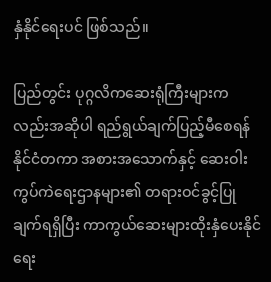နှံနိုင်ရေးပင် ဖြစ်သည်။

ပြည်တွင်း ပုဂ္ဂလိကဆေးရုံကြီးများကလည်းအဆိုပါ ရည်ရွယ်ချက်ပြည့်မီစေရန် နိုင်ငံတကာ အစားအသောက်နှင့် ဆေးဝါး ကွပ်ကဲရေးဌာနများ၏ တရားဝင်ခွင့်ပြုချက်ရရှိပြီး ကာကွယ်ဆေးများထိုးနှံပေးနိုင်ရေး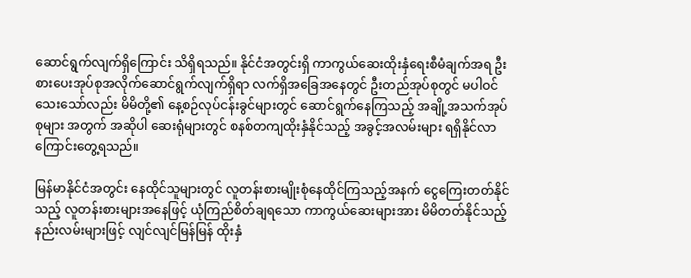ဆောင်ရွက်လျက်ရှိကြောင်း သိရှိရသည်။ နိုင်ငံအတွင်းရှိ ကာကွယ်ဆေးထိုးနှံရေးစီမံချက်အရ ဦးစားပေးအုပ်စုအလိုက်ဆောင်ရွက်လျက်ရှိရာ လက်ရှိအခြေအနေတွင် ဦးတည်အုပ်စုတွင် မပါဝင်သေးသော်လည်း မိမိတို့၏ နေ့စဉ်လုပ်ငန်းခွင်များတွင် ဆောင်ရွက်နေကြသည့် အချို့အသက်အုပ်စုများ အတွက် အဆိုပါ ဆေးရုံများတွင် စနစ်တကျထိုးနှံနိုင်သည့် အခွင့်အလမ်းများ ရရှိနိုင်လာကြောင်းတွေ့ရသည်။

မြန်မာနိုင်ငံအတွင်း နေထိုင်သူများတွင် လူတန်းစားမျိုးစုံနေထိုင်ကြသည့်အနက် ငွေကြေးတတ်နိုင်သည့် လူတန်းစားများအနေဖြင့် ယုံကြည်စိတ်ချရသော ကာကွယ်ဆေးများအား မိမိတတ်နိုင်သည့်နည်းလမ်းများဖြင့် လျင်လျင်မြန်မြန် ထိုးနှံ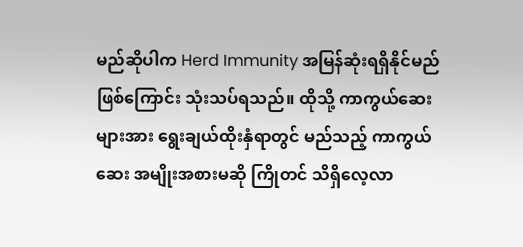မည်ဆိုပါက Herd Immunity အမြန်ဆုံးရရှိနိုင်မည်ဖြစ်ကြောင်း သုံးသပ်ရသည်။ ထိုသို့ ကာကွယ်ဆေးများအား ရွေးချယ်ထိုးနှံရာတွင် မည်သည့် ကာကွယ်ဆေး အမျိုးအစားမဆို ကြိုတင် သိရှိလေ့လာ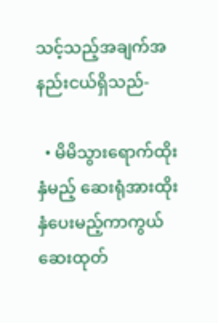သင့်သည့်အချက်အနည်းငယ်ရှိသည်-

  • မိမိသွားရောက်ထိုးနှံမည့် ဆေးရုံအားထိုးနှံပေးမည့်ကာကွယ်ဆေးထုတ်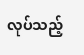လုပ်သည့်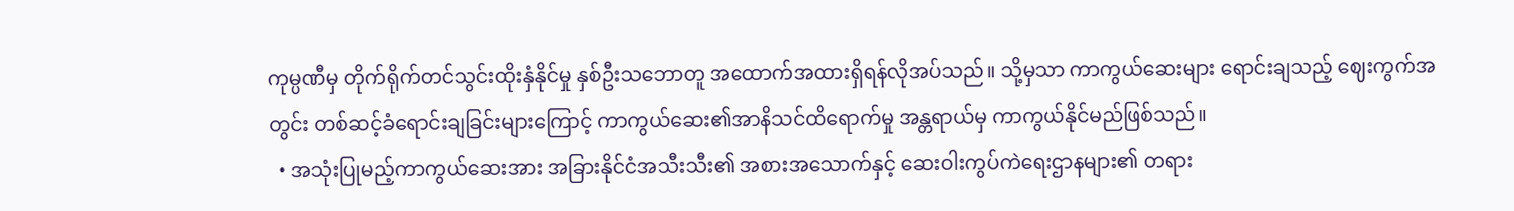ကုမ္ပဏီမှ တိုက်ရိုက်တင်သွင်းထိုးနှံနိုင်မှု နှစ်ဦးသဘောတူ အထောက်အထားရှိရန်လိုအပ်သည်။ သို့မှသာ ကာကွယ်ဆေးများ ရောင်းချသည့် ဈေးကွက်အတွင်း တစ်ဆင့်ခံရောင်းချခြင်းများကြောင့် ကာကွယ်ဆေး၏အာနိသင်ထိရောက်မှု အန္တရာယ်မှ ကာကွယ်နိုင်မည်ဖြစ်သည်။
  • အသုံးပြုမည့်ကာကွယ်ဆေးအား အခြားနိုင်ငံအသီးသီး၏ အစားအသောက်နှင့် ဆေးဝါးကွပ်ကဲရေးဌာနများ၏ တရား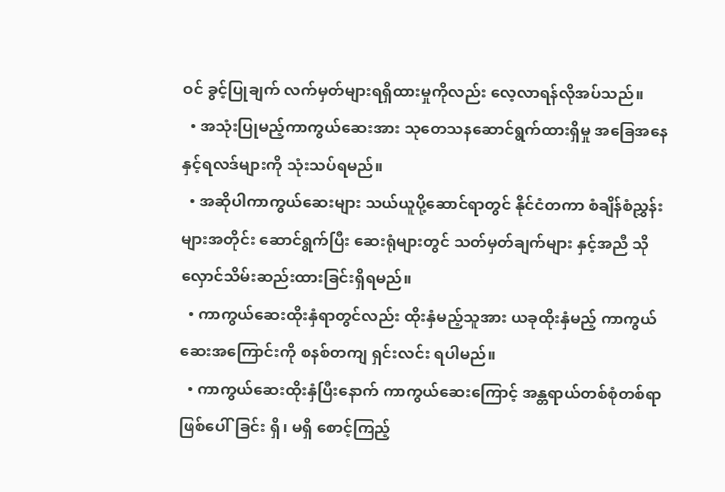ဝင် ခွင့်ပြုချက် လက်မှတ်များရရှိထားမှုကိုလည်း လေ့လာရန်လိုအပ်သည်။
  • အသုံးပြုမည့်ကာကွယ်ဆေးအား သုတေသနဆောင်ရွက်ထားရှိမှု အခြေအနေနှင့်ရလဒ်များကို သုံးသပ်ရမည်။
  • အဆိုပါကာကွယ်ဆေးများ သယ်ယူပို့ဆောင်ရာတွင် နိုင်ငံတကာ စံချိန်စံညွှန်းများအတိုင်း ဆောင်ရွက်ပြီး ဆေးရုံများတွင် သတ်မှတ်ချက်များ နှင့်အညီ သိုလှောင်သိမ်းဆည်းထားခြင်းရှိရမည်။
  • ကာကွယ်ဆေးထိုးနှံရာတွင်လည်း ထိုးနှံမည့်သူအား ယခုထိုးနှံမည့် ကာကွယ်ဆေးအကြောင်းကို စနစ်တကျ ရှင်းလင်း ရပါမည်။
  • ကာကွယ်ဆေးထိုးနှံပြီးနောက် ကာကွယ်ဆေးကြောင့် အန္တရာယ်တစ်စုံတစ်ရာဖြစ်ပေါ်ခြင်း ရှိ၊ မရှိ စောင့်ကြည့်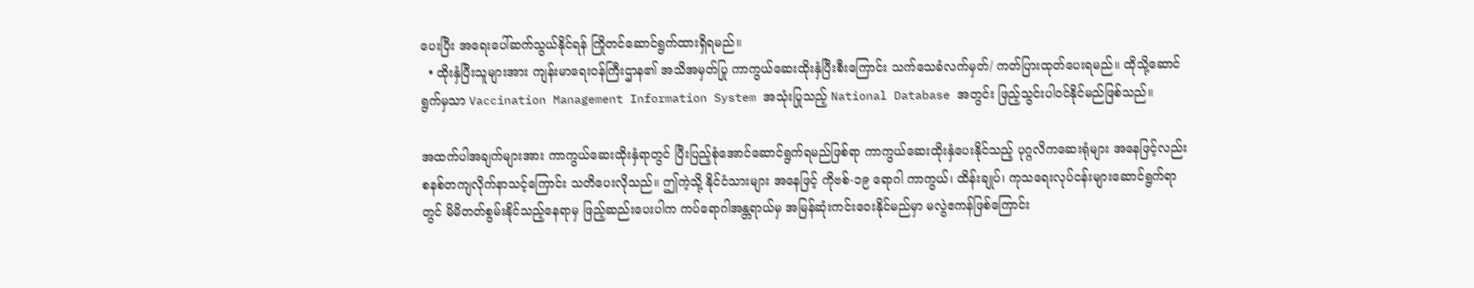ပေးပြီး အရေးပေါ်ဆက်သွယ်နိုင်ရန် ကြိုတင်ဆောင်ရွက်ထားရှိရမည်။
  • ထိုးနှံပြီးသူများအား ကျန်းမာရေးဝန်ကြီးဌာန၏ အသိအမှတ်ပြု ကာကွယ်ဆေးထိုးနှံပြီးစီးကြောင်း သက်သေခံလက်မှတ်/ ကတ်ပြားထုတ်ပေးရမည်။ ထိုသို့ဆောင်ရွက်မှသာ Vaccination Management Information System အသုံးပြုသည့် National Database အတွင်း ဖြည့်သွင်းပါဝင်နိုင်မည်ဖြစ်သည်။

အထက်ပါအချက်များအား ကာကွယ်ဆေးထိုးနှံရာတွင် ပြီးပြည့်စုံအောင်ဆောင်ရွက်ရမည်ဖြစ်ရာ ကာကွယ်ဆေးထိုးနှံပေးနိုင်သည့် ပုဂ္ဂလိကဆေးရုံများ အနေဖြင့်လည်း စနစ်တကျလိုက်နာသင့်ကြောင်း သတိပေးလိုသည်။ ဤကဲ့သို့ နိုင်ငံသားများ အနေဖြင့် ကိုဗစ်-၁၉ ရောဂါ ကာကွယ်၊ ထိန်းချုပ်၊ ကုသရေးလုပ်ငန်းများဆောင်ရွက်ရာတွင် မိမိတတ်စွမ်းနိုင်သည့်နေရာမှ ဖြည့်ဆည်းပေးပါက ကပ်ရောဂါအန္တရာယ်မှ အမြန်ဆုံးကင်းဝေးနိုင်မည်မှာ မလွဲဧကန်ဖြစ်ကြောင်း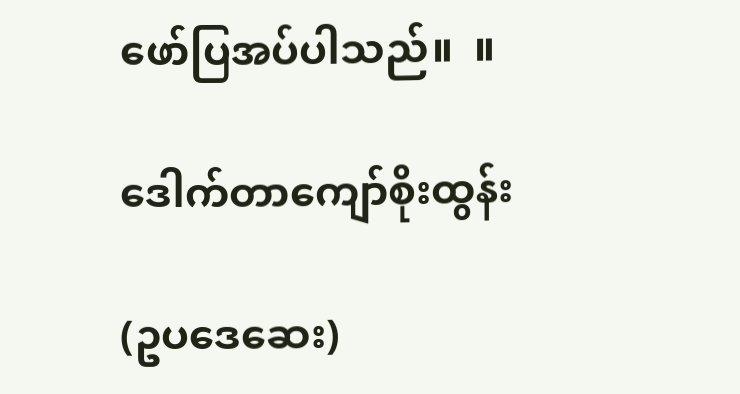ဖော်ပြအပ်ပါသည်။  ။

ဒေါက်တာကျော်စိုးထွန်း

(ဥပဒေဆေး)